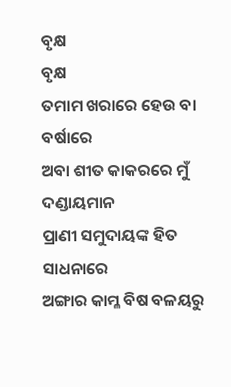ବୃକ୍ଷ
ବୃକ୍ଷ
ତମାମ ଖରାରେ ହେଉ ବା ବର୍ଷାରେ
ଅବା ଶୀତ କାକରରେ ମୁଁ ଦଣ୍ଡାୟମାନ
ପ୍ରାଣୀ ସମୁଦାୟଙ୍କ ହିତ ସାଧନାରେ
ଅଙ୍ଗାର କାମ୍ଳ ବିଷ ବଳୟରୁ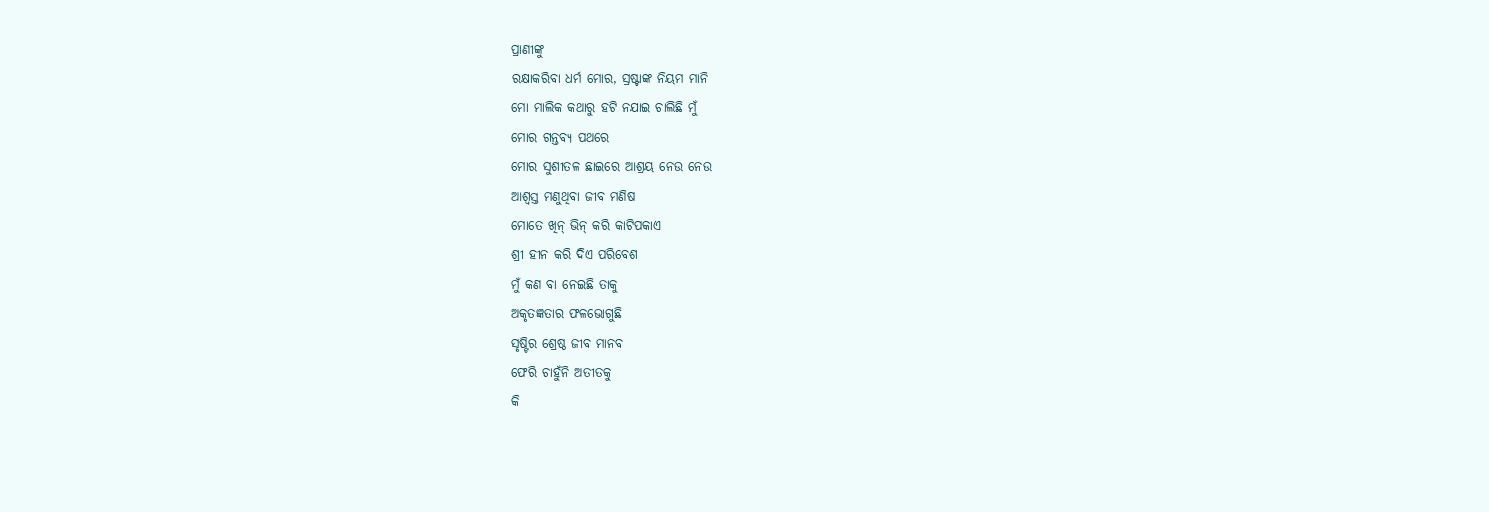ପ୍ରାଣୀଙ୍କୁ
ରକ୍ଷାକରିବା ଧର୍ମ ମୋର, ସ୍ରଷ୍ଟାଙ୍କ ନିୟମ ମାନି
ମୋ ମାଲିକ କଥାରୁ ହଟି ନଯାଇ ଚାଲିଛି ମୁଁ
ମୋର ଗନ୍ତବ୍ୟ ପଥରେ
ମୋର ସୁଶୀତଳ ଛାଇରେ ଆଶ୍ରୟ ନେଉ ନେଉ
ଆଶ୍ବସ୍ତ ମଣୁଥିବା ଜୀବ ମଣିଷ
ମୋତେ ଖିନ୍ ଭିନ୍ କରି କାଟିପକାଏ
ଶ୍ରୀ ହୀନ କରି ଦିଏ ପରିବେଶ
ମୁଁ କଣ ବା ନେଇଛି ତାକୁ
ଅକୃତଜ୍ଞତାର ଫଳଭୋଗୁଛି
ସୃଷ୍ଟିର ଶ୍ରେଷ୍ଠ ଜୀବ ମାନବ
ଫେରି ଚାହୁଁନି ଅତୀତକୁ
କି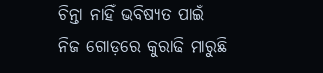ଚିନ୍ତା ନାହିଁ ଭବିଷ୍ୟତ ପାଇଁ
ନିଜ ଗୋଡ଼ରେ କୁରାଢି ମାରୁଛି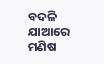ବଦଳି ଯାଆରେ ମଣିଷ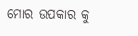ମୋର ଉପକାର କୁ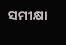ସମୀକ୍ଷା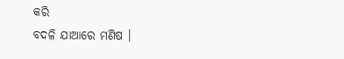କରି
ବଦଳି ଯାଆରେ ମଣିଷ ।